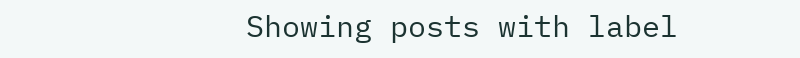Showing posts with label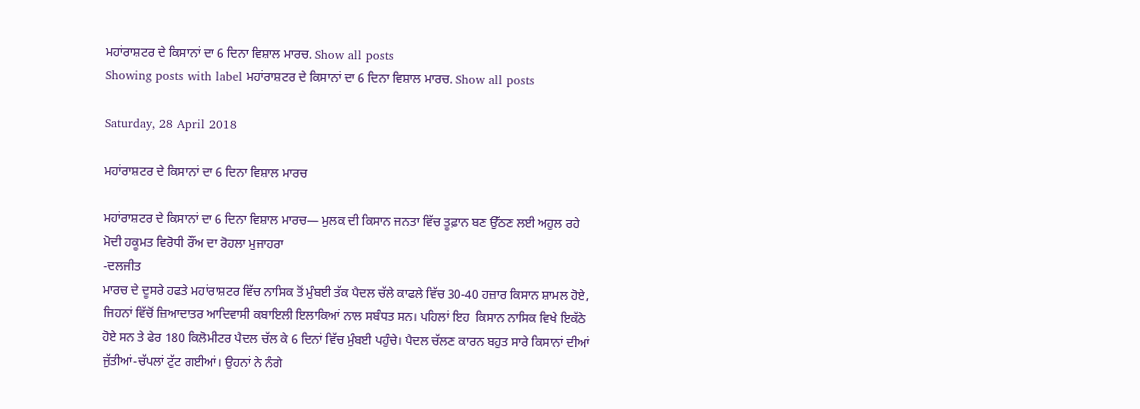ਮਹਾਂਰਾਸ਼ਟਰ ਦੇ ਕਿਸਾਨਾਂ ਦਾ 6 ਦਿਨਾ ਵਿਸ਼ਾਲ ਮਾਰਚ. Show all posts
Showing posts with label ਮਹਾਂਰਾਸ਼ਟਰ ਦੇ ਕਿਸਾਨਾਂ ਦਾ 6 ਦਿਨਾ ਵਿਸ਼ਾਲ ਮਾਰਚ. Show all posts

Saturday, 28 April 2018

ਮਹਾਂਰਾਸ਼ਟਰ ਦੇ ਕਿਸਾਨਾਂ ਦਾ 6 ਦਿਨਾ ਵਿਸ਼ਾਲ ਮਾਰਚ

ਮਹਾਂਰਾਸ਼ਟਰ ਦੇ ਕਿਸਾਨਾਂ ਦਾ 6 ਦਿਨਾ ਵਿਸ਼ਾਲ ਮਾਰਚ— ਮੁਲਕ ਦੀ ਕਿਸਾਨ ਜਨਤਾ ਵਿੱਚ ਤੂਫ਼ਾਨ ਬਣ ਉੱਠਣ ਲਈ ਅਹੁਲ ਰਹੇ
ਮੋਦੀ ਹਕੂਮਤ ਵਿਰੋਧੀ ਰੌਂਅ ਦਾ ਰੋਹਲਾ ਮੁਜਾਹਰਾ
-ਦਲਜੀਤ
ਮਾਰਚ ਦੇ ਦੂਸਰੇ ਹਫਤੇ ਮਹਾਂਰਾਸ਼ਟਰ ਵਿੱਚ ਨਾਸਿਕ ਤੋਂ ਮੁੰਬਈ ਤੱਕ ਪੈਦਲ ਚੱਲੇ ਕਾਫਲੇ ਵਿੱਚ 30-40 ਹਜ਼ਾਰ ਕਿਸਾਨ ਸ਼ਾਮਲ ਹੋਏ, ਜਿਹਨਾਂ ਵਿੱਚੋਂ ਜ਼ਿਆਦਾਤਰ ਆਦਿਵਾਸੀ ਕਬਾਇਲੀ ਇਲਾਕਿਆਂ ਨਾਲ ਸਬੰਧਤ ਸਨ। ਪਹਿਲਾਂ ਇਹ  ਕਿਸਾਨ ਨਾਸਿਕ ਵਿਖੇ ਇਕੱਠੇ ਹੋਏ ਸਨ ਤੇ ਫੇਰ 180 ਕਿਲੋਮੀਟਰ ਪੈਦਲ ਚੱਲ ਕੇ 6 ਦਿਨਾਂ ਵਿੱਚ ਮੁੰਬਈ ਪਹੁੰਚੇ। ਪੈਦਲ ਚੱਲਣ ਕਾਰਨ ਬਹੁਤ ਸਾਰੇ ਕਿਸਾਨਾਂ ਦੀਆਂ ਜੁੱਤੀਆਂ-ਚੱਪਲਾਂ ਟੁੱਟ ਗਈਆਂ। ਉਹਨਾਂ ਨੇ ਨੰਗੇ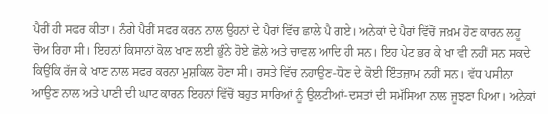ਪੈਰੀਂ ਹੀ ਸਫਰ ਕੀਤਾ। ਨੰਗੇ ਪੈਰੀਂ ਸਫਰ ਕਰਨ ਨਾਲ ਉਹਨਾਂ ਦੇ ਪੈਰਾਂ ਵਿੱਚ ਛਾਲੇ ਪੈ ਗਏ। ਅਨੇਕਾਂ ਦੇ ਪੈਰਾਂ ਵਿੱਚੋਂ ਜਖ਼ਮ ਹੋਣ ਕਾਰਨ ਲਹੂ ਚੋਅ ਰਿਹਾ ਸੀ। ਇਹਨਾਂ ਕਿਸਾਨਾਂ ਕੋਲ ਖਾਣ ਲਈ ਭੁੰਨੇ ਹੋਏ ਛੋਲੇ ਅਤੇ ਚਾਵਲ ਆਦਿ ਹੀ ਸਨ। ਇਹ ਪੇਟ ਭਰ ਕੇ ਖਾ ਵੀ ਨਹੀਂ ਸਨ ਸਕਦੇ ਕਿਉਂਕਿ ਰੱਜ ਕੇ ਖਾਣ ਨਾਲ ਸਫਰ ਕਰਨਾ ਮੁਸ਼ਕਿਲ ਹੋਣਾ ਸੀ। ਰਸਤੇ ਵਿੱਚ ਨਹਾਉਣ-ਧੋਣ ਦੇ ਕੋਈ ਇੰਤਜ਼ਾਮ ਨਹੀਂ ਸਨ। ਵੱਧ ਪਸੀਨਾ ਆਉਣ ਨਾਲ ਅਤੇ ਪਾਣੀ ਦੀ ਘਾਟ ਕਾਰਨ ਇਹਨਾਂ ਵਿੱਚੋਂ ਬਹੁਤ ਸਾਰਿਆਂ ਨੂੰ ਉਲਟੀਆਂ-ਦਸਤਾਂ ਦੀ ਸਮੱਸਿਆ ਨਾਲ ਜੂਝਣਾ ਪਿਆ। ਅਨੇਕਾਂ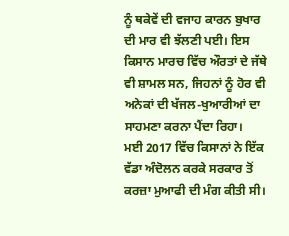ਨੂੰ ਥਕੇਵੇਂ ਦੀ ਵਜਾਹ ਕਾਰਨ ਬੁਖਾਰ ਦੀ ਮਾਰ ਵੀ ਝੱਲਣੀ ਪਈ। ਇਸ ਕਿਸਾਨ ਮਾਰਚ ਵਿੱਚ ਔਰਤਾਂ ਦੇ ਜੱਥੇ  ਵੀ ਸ਼ਾਮਲ ਸਨ, ਜਿਹਨਾਂ ਨੂੰ ਹੋਰ ਵੀ ਅਨੇਕਾਂ ਦੀ ਖੱਜਲ-ਖੁਆਰੀਆਂ ਦਾ ਸਾਹਮਣਾ ਕਰਨਾ ਪੈਂਦਾ ਰਿਹਾ।
ਮਈ 2017 ਵਿੱਚ ਕਿਸਾਨਾਂ ਨੇ ਇੱਕ ਵੱਡਾ ਅੰਦੋਲਨ ਕਰਕੇ ਸਰਕਾਰ ਤੋਂ ਕਰਜ਼ਾ ਮੁਆਫੀ ਦੀ ਮੰਗ ਕੀਤੀ ਸੀ।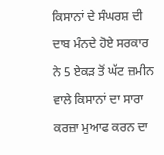ਕਿਸਾਨਾਂ ਦੇ ਸੰਘਰਸ਼ ਦੀ ਦਾਬ ਮੰਨਦੇ ਹੋਏ ਸਰਕਾਰ ਨੇ 5 ਏਕੜ ਤੋਂ ਘੱਟ ਜ਼ਮੀਨ ਵਾਲੇ ਕਿਸਾਨਾਂ ਦਾ ਸਾਰਾ ਕਰਜ਼ਾ ਮੁਆਫ ਕਰਨ ਦਾ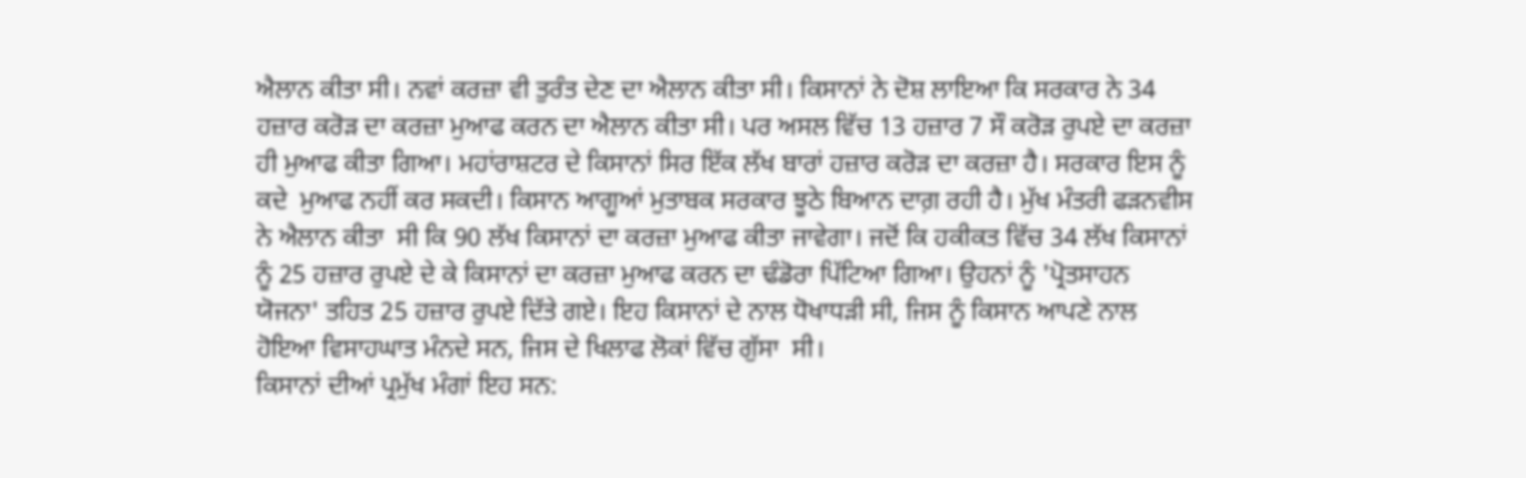ਐਲਾਨ ਕੀਤਾ ਸੀ। ਨਵਾਂ ਕਰਜ਼ਾ ਵੀ ਤੁਰੰਤ ਦੇਣ ਦਾ ਐਲਾਨ ਕੀਤਾ ਸੀ। ਕਿਸਾਨਾਂ ਨੇ ਦੋਸ਼ ਲਾਇਆ ਕਿ ਸਰਕਾਰ ਨੇ 34 ਹਜ਼ਾਰ ਕਰੋੜ ਦਾ ਕਰਜ਼ਾ ਮੁਆਫ ਕਰਨ ਦਾ ਐਲਾਨ ਕੀਤਾ ਸੀ। ਪਰ ਅਸਲ ਵਿੱਚ 13 ਹਜ਼ਾਰ 7 ਸੌ ਕਰੋੜ ਰੁਪਏ ਦਾ ਕਰਜ਼ਾ ਹੀ ਮੁਆਫ ਕੀਤਾ ਗਿਆ। ਮਹਾਂਰਾਸ਼ਟਰ ਦੇ ਕਿਸਾਨਾਂ ਸਿਰ ਇੱਕ ਲੱਖ ਬਾਰਾਂ ਹਜ਼ਾਰ ਕਰੋੜ ਦਾ ਕਰਜ਼ਾ ਹੈ। ਸਰਕਾਰ ਇਸ ਨੂੰ ਕਦੇ  ਮੁਆਫ ਨਹੀਂ ਕਰ ਸਕਦੀ। ਕਿਸਾਨ ਆਗੂਆਂ ਮੁਤਾਬਕ ਸਰਕਾਰ ਝੂਠੇ ਬਿਆਨ ਦਾਗ਼ ਰਹੀ ਹੈ। ਮੁੱਖ ਮੰਤਰੀ ਫੜਨਵੀਸ ਨੇ ਐਲਾਨ ਕੀਤਾ  ਸੀ ਕਿ 90 ਲੱਖ ਕਿਸਾਨਾਂ ਦਾ ਕਰਜ਼ਾ ਮੁਆਫ ਕੀਤਾ ਜਾਵੇਗਾ। ਜਦੋਂ ਕਿ ਹਕੀਕਤ ਵਿੱਚ 34 ਲੱਖ ਕਿਸਾਨਾਂ ਨੂੰ 25 ਹਜ਼ਾਰ ਰੁਪਏ ਦੇ ਕੇ ਕਿਸਾਨਾਂ ਦਾ ਕਰਜ਼ਾ ਮੁਆਫ ਕਰਨ ਦਾ ਢੰਡੋਰਾ ਪਿੱਟਿਆ ਗਿਆ। ਉਹਨਾਂ ਨੂੰ 'ਪ੍ਰੋਤਸਾਹਨ ਯੋਜਨਾ' ਤਹਿਤ 25 ਹਜ਼ਾਰ ਰੁਪਏ ਦਿੱਤੇ ਗਏ। ਇਹ ਕਿਸਾਨਾਂ ਦੇ ਨਾਲ ਧੋਖਾਧੜੀ ਸੀ, ਜਿਸ ਨੂੰ ਕਿਸਾਨ ਆਪਣੇ ਨਾਲ ਹੋਇਆ ਵਿਸਾਹਘਾਤ ਮੰਨਦੇ ਸਨ, ਜਿਸ ਦੇ ਖਿਲਾਫ ਲੋਕਾਂ ਵਿੱਚ ਗੁੱਸਾ  ਸੀ।
ਕਿਸਾਨਾਂ ਦੀਆਂ ਪ੍ਰਮੁੱਖ ਮੰਗਾਂ ਇਹ ਸਨ: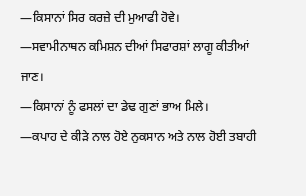—ਕਿਸਾਨਾਂ ਸਿਰ ਕਰਜ਼ੇ ਦੀ ਮੁਆਫੀ ਹੋਵੇ।
—ਸਵਾਮੀਨਾਥਨ ਕਮਿਸ਼ਨ ਦੀਆਂ ਸਿਫਾਰਸ਼ਾਂ ਲਾਗੂ ਕੀਤੀਆਂ ਜਾਣ।
—ਕਿਸਾਨਾਂ ਨੂੰ ਫਸਲਾਂ ਦਾ ਡੇਢ ਗੁਣਾਂ ਭਾਅ ਮਿਲੇ।
—ਕਪਾਹ ਦੇ ਕੀੜੇ ਨਾਲ ਹੋਏ ਨੁਕਸਾਨ ਅਤੇ ਨਾਲ ਹੋਈ ਤਬਾਹੀ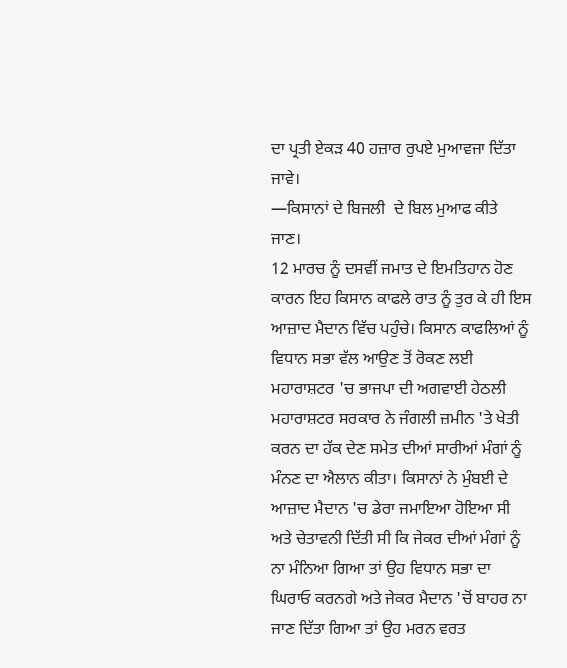ਦਾ ਪ੍ਰਤੀ ਏਕੜ 40 ਹਜ਼ਾਰ ਰੁਪਏ ਮੁਆਵਜਾ ਦਿੱਤਾ ਜਾਵੇ।
—ਕਿਸਾਨਾਂ ਦੇ ਬਿਜਲੀ  ਦੇ ਬਿਲ ਮੁਆਫ ਕੀਤੇ ਜਾਣ।
12 ਮਾਰਚ ਨੂੰ ਦਸਵੀਂ ਜਮਾਤ ਦੇ ਇਮਤਿਹਾਨ ਹੋਣ ਕਾਰਨ ਇਹ ਕਿਸਾਨ ਕਾਫਲੇ ਰਾਤ ਨੂੰ ਤੁਰ ਕੇ ਹੀ ਇਸ ਆਜ਼ਾਦ ਮੈਦਾਨ ਵਿੱਚ ਪਹੁੰਚੇ। ਕਿਸਾਨ ਕਾਫਲਿਆਂ ਨੂੰ ਵਿਧਾਨ ਸਭਾ ਵੱਲ ਆਉਣ ਤੋਂ ਰੋਕਣ ਲਈ ਮਹਾਰਾਸ਼ਟਰ 'ਚ ਭਾਜਪਾ ਦੀ ਅਗਵਾਈ ਹੇਠਲੀ ਮਹਾਰਾਸ਼ਟਰ ਸਰਕਾਰ ਨੇ ਜੰਗਲੀ ਜ਼ਮੀਨ 'ਤੇ ਖੇਤੀ ਕਰਨ ਦਾ ਹੱਕ ਦੇਣ ਸਮੇਤ ਦੀਆਂ ਸਾਰੀਆਂ ਮੰਗਾਂ ਨੂੰ ਮੰਨਣ ਦਾ ਐਲਾਨ ਕੀਤਾ। ਕਿਸਾਨਾਂ ਨੇ ਮੁੰਬਈ ਦੇ ਆਜ਼ਾਦ ਮੈਦਾਨ 'ਚ ਡੇਰਾ ਜਮਾਇਆ ਹੋਇਆ ਸੀ ਅਤੇ ਚੇਤਾਵਨੀ ਦਿੱਤੀ ਸੀ ਕਿ ਜੇਕਰ ਦੀਆਂ ਮੰਗਾਂ ਨੂੰ ਨਾ ਮੰਨਿਆ ਗਿਆ ਤਾਂ ਉਹ ਵਿਧਾਨ ਸਭਾ ਦਾ ਘਿਰਾਓ ਕਰਨਗੇ ਅਤੇ ਜੇਕਰ ਮੈਦਾਨ 'ਚੋਂ ਬਾਹਰ ਨਾ ਜਾਣ ਦਿੱਤਾ ਗਿਆ ਤਾਂ ਉਹ ਮਰਨ ਵਰਤ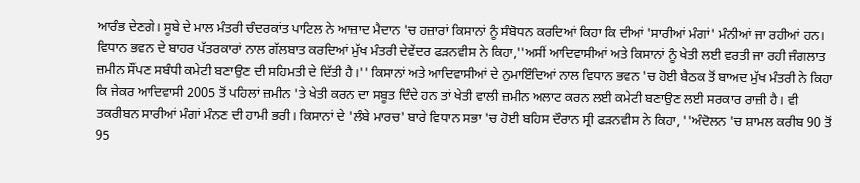ਆਰੰਭ ਦੇਣਗੇ। ਸੂਬੇ ਦੇ ਮਾਲ ਮੰਤਰੀ ਚੰਦਰਕਾਂਤ ਪਾਟਿਲ ਨੇ ਆਜ਼ਾਦ ਮੈਦਾਨ 'ਚ ਹਜ਼ਾਰਾਂ ਕਿਸਾਨਾਂ ਨੂੰ ਸੰਬੋਧਨ ਕਰਦਿਆਂ ਕਿਹਾ ਕਿ ਦੀਆਂ 'ਸਾਰੀਆਂ ਮੰਗਾਂ' ਮੰਨੀਆਂ ਜਾ ਰਹੀਆਂ ਹਨ। ਵਿਧਾਨ ਭਵਨ ਦੇ ਬਾਹਰ ਪੱਤਰਕਾਰਾਂ ਨਾਲ ਗੱਲਬਾਤ ਕਰਦਿਆਂ ਮੁੱਖ ਮੰਤਰੀ ਦੇਵੇਂਦਰ ਫੜਨਵੀਸ ਨੇ ਕਿਹਾ,''ਅਸੀਂ ਆਦਿਵਾਸੀਆਂ ਅਤੇ ਕਿਸਾਨਾਂ ਨੂੰ ਖੇਤੀ ਲਈ ਵਰਤੀ ਜਾ ਰਹੀ ਜੰਗਲਾਤ ਜ਼ਮੀਨ ਸੌਂਪਣ ਸਬੰਧੀ ਕਮੇਟੀ ਬਣਾਉਣ ਦੀ ਸਹਿਮਤੀ ਦੇ ਦਿੱਤੀ ਹੈ।'' ਕਿਸਾਨਾਂ ਅਤੇ ਆਦਿਵਾਸੀਆਂ ਦੇ ਨੁਮਾਇੰਦਿਆਂ ਨਾਲ ਵਿਧਾਨ ਭਵਨ 'ਚ ਹੋਈ ਬੈਠਕ ਤੋਂ ਬਾਅਦ ਮੁੱਖ ਮੰਤਰੀ ਨੇ ਕਿਹਾ ਕਿ ਜੇਕਰ ਆਦਿਵਾਸੀ 2005 ਤੋਂ ਪਹਿਲਾਂ ਜ਼ਮੀਨ 'ਤੇ ਖੇਤੀ ਕਰਨ ਦਾ ਸਬੂਤ ਦਿੰਦੇ ਹਨ ਤਾਂ ਖੇਤੀ ਵਾਲੀ ਜ਼ਮੀਨ ਅਲਾਟ ਕਰਨ ਲਈ ਕਮੇਟੀ ਬਣਾਉਣ ਲਈ ਸਰਕਾਰ ਰਾਜ਼ੀ ਹੈ। ਵੀ ਤਕਰੀਬਨ ਸਾਰੀਆਂ ਮੰਗਾਂ ਮੰਨਣ ਦੀ ਹਾਮੀ ਭਰੀ। ਕਿਸਾਨਾਂ ਦੇ 'ਲੰਬੇ ਮਾਰਚ' ਬਾਰੇ ਵਿਧਾਨ ਸਭਾ 'ਚ ਹੋਈ ਬਹਿਸ ਦੌਰਾਨ ਸ੍ਰੀ ਫੜਨਵੀਸ ਨੇ ਕਿਹਾ, ''ਅੰਦੋਲਨ 'ਚ ਸ਼ਾਮਲ ਕਰੀਬ 90 ਤੋਂ 95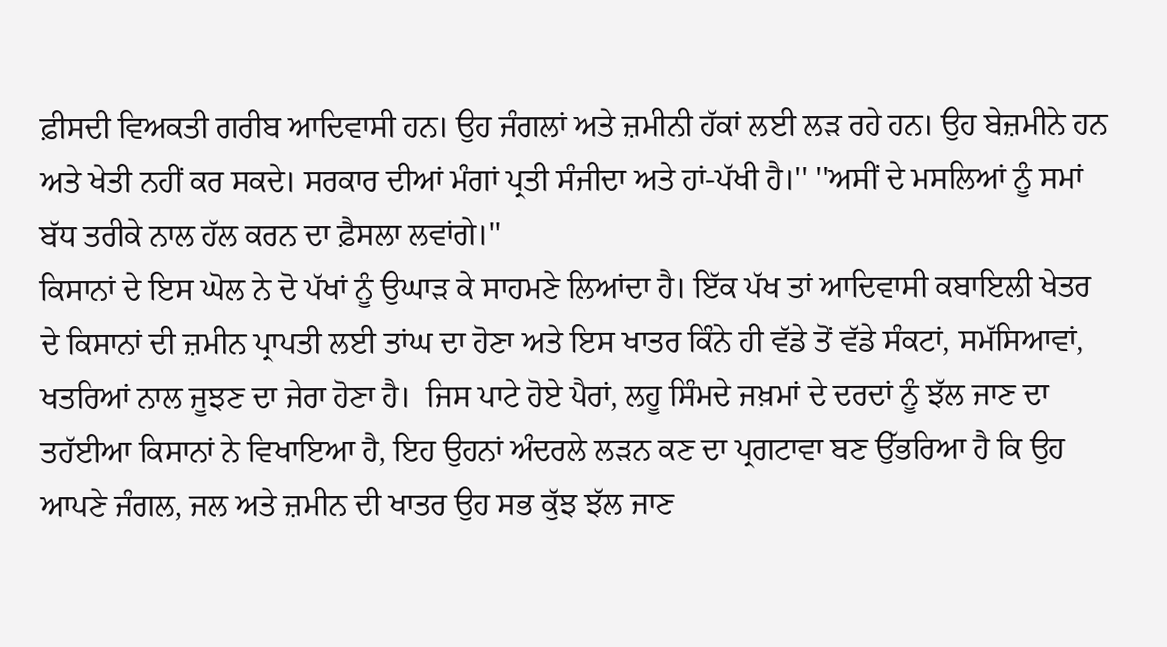ਫ਼ੀਸਦੀ ਵਿਅਕਤੀ ਗਰੀਬ ਆਦਿਵਾਸੀ ਹਨ। ਉਹ ਜੰਗਲਾਂ ਅਤੇ ਜ਼ਮੀਨੀ ਹੱਕਾਂ ਲਈ ਲੜ ਰਹੇ ਹਨ। ਉਹ ਬੇਜ਼ਮੀਨੇ ਹਨ ਅਤੇ ਖੇਤੀ ਨਹੀਂ ਕਰ ਸਕਦੇ। ਸਰਕਾਰ ਦੀਆਂ ਮੰਗਾਂ ਪ੍ਰਤੀ ਸੰਜੀਦਾ ਅਤੇ ਹਾਂ-ਪੱਖੀ ਹੈ।'' ''ਅਸੀਂ ਦੇ ਮਸਲਿਆਂ ਨੂੰ ਸਮਾਂ ਬੱਧ ਤਰੀਕੇ ਨਾਲ ਹੱਲ ਕਰਨ ਦਾ ਫ਼ੈਸਲਾ ਲਵਾਂਗੇ।''
ਕਿਸਾਨਾਂ ਦੇ ਇਸ ਘੋਲ ਨੇ ਦੋ ਪੱਖਾਂ ਨੂੰ ਉਘਾੜ ਕੇ ਸਾਹਮਣੇ ਲਿਆਂਦਾ ਹੈ। ਇੱਕ ਪੱਖ ਤਾਂ ਆਦਿਵਾਸੀ ਕਬਾਇਲੀ ਖੇਤਰ ਦੇ ਕਿਸਾਨਾਂ ਦੀ ਜ਼ਮੀਨ ਪ੍ਰਾਪਤੀ ਲਈ ਤਾਂਘ ਦਾ ਹੋਣਾ ਅਤੇ ਇਸ ਖਾਤਰ ਕਿੰਨੇ ਹੀ ਵੱਡੇ ਤੋਂ ਵੱਡੇ ਸੰਕਟਾਂ, ਸਮੱਸਿਆਵਾਂ, ਖਤਰਿਆਂ ਨਾਲ ਜੂਝਣ ਦਾ ਜੇਰਾ ਹੋਣਾ ਹੈ।  ਜਿਸ ਪਾਟੇ ਹੋਏ ਪੈਰਾਂ, ਲਹੂ ਸਿੰਮਦੇ ਜਖ਼ਮਾਂ ਦੇ ਦਰਦਾਂ ਨੂੰ ਝੱਲ ਜਾਣ ਦਾ ਤਹੱਈਆ ਕਿਸਾਨਾਂ ਨੇ ਵਿਖਾਇਆ ਹੈ, ਇਹ ਉਹਨਾਂ ਅੰਦਰਲੇ ਲੜਨ ਕਣ ਦਾ ਪ੍ਰਗਟਾਵਾ ਬਣ ਉੱਭਰਿਆ ਹੈ ਕਿ ਉਹ ਆਪਣੇ ਜੰਗਲ, ਜਲ ਅਤੇ ਜ਼ਮੀਨ ਦੀ ਖਾਤਰ ਉਹ ਸਭ ਕੁੱਝ ਝੱਲ ਜਾਣ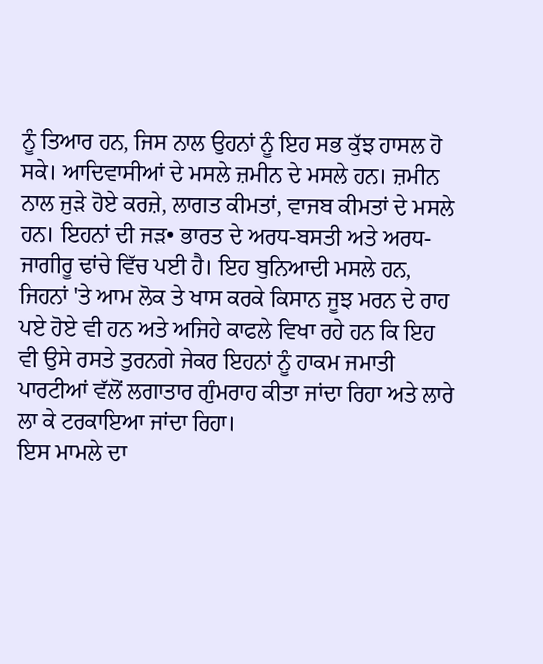ਨੂੰ ਤਿਆਰ ਹਨ, ਜਿਸ ਨਾਲ ਉਹਨਾਂ ਨੂੰ ਇਹ ਸਭ ਕੁੱਝ ਹਾਸਲ ਹੋ ਸਕੇ। ਆਦਿਵਾਸੀਆਂ ਦੇ ਮਸਲੇ ਜ਼ਮੀਨ ਦੇ ਮਸਲੇ ਹਨ। ਜ਼ਮੀਨ ਨਾਲ ਜੁੜੇ ਹੋਏ ਕਰਜ਼ੇ, ਲਾਗਤ ਕੀਮਤਾਂ, ਵਾਜਬ ਕੀਮਤਾਂ ਦੇ ਮਸਲੇ ਹਨ। ਇਹਨਾਂ ਦੀ ਜੜ• ਭਾਰਤ ਦੇ ਅਰਧ-ਬਸਤੀ ਅਤੇ ਅਰਧ-ਜਾਗੀਰੂ ਢਾਂਚੇ ਵਿੱਚ ਪਈ ਹੈ। ਇਹ ਬੁਨਿਆਦੀ ਮਸਲੇ ਹਨ, ਜਿਹਨਾਂ 'ਤੇ ਆਮ ਲੋਕ ਤੇ ਖਾਸ ਕਰਕੇ ਕਿਸਾਨ ਜੂਝ ਮਰਨ ਦੇ ਰਾਹ ਪਏ ਹੋਏ ਵੀ ਹਨ ਅਤੇ ਅਜਿਹੇ ਕਾਫਲੇ ਵਿਖਾ ਰਹੇ ਹਨ ਕਿ ਇਹ ਵੀ ਉਸੇ ਰਸਤੇ ਤੁਰਨਗੇ ਜੇਕਰ ਇਹਨਾਂ ਨੂੰ ਹਾਕਮ ਜਮਾਤੀ ਪਾਰਟੀਆਂ ਵੱਲੋਂ ਲਗਾਤਾਰ ਗੁੰਮਰਾਹ ਕੀਤਾ ਜਾਂਦਾ ਰਿਹਾ ਅਤੇ ਲਾਰੇ ਲਾ ਕੇ ਟਰਕਾਇਆ ਜਾਂਦਾ ਰਿਹਾ।
ਇਸ ਮਾਮਲੇ ਦਾ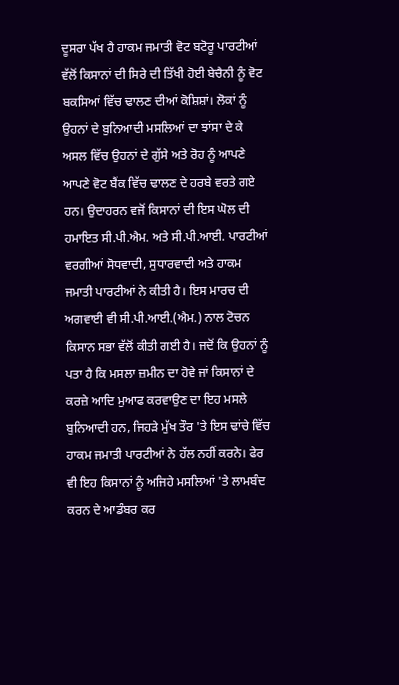ਦੂਸਰਾ ਪੱਖ ਹੈ ਹਾਕਮ ਜਮਾਤੀ ਵੋਟ ਬਟੋਰੂ ਪਾਰਟੀਆਂ ਵੱਲੋਂ ਕਿਸਾਨਾਂ ਦੀ ਸਿਰੇ ਦੀ ਤਿੱਖੀ ਹੋਈ ਬੇਚੈਨੀ ਨੂੰ ਵੋਟ ਬਕਸਿਆਂ ਵਿੱਚ ਢਾਲਣ ਦੀਆਂ ਕੋਸ਼ਿਸ਼ਾਂ। ਲੋਕਾਂ ਨੂੰ ਉਹਨਾਂ ਦੇ ਬੁਨਿਆਦੀ ਮਸਲਿਆਂ ਦਾ ਝਾਂਸਾ ਦੇ ਕੇ ਅਸਲ ਵਿੱਚ ਉਹਨਾਂ ਦੇ ਗੁੱਸੇ ਅਤੇ ਰੋਹ ਨੂੰ ਆਪਣੇ ਆਪਣੇ ਵੋਟ ਬੈਂਕ ਵਿੱਚ ਢਾਲਣ ਦੇ ਹਰਬੇ ਵਰਤੇ ਗਏ ਹਨ। ਉਦਾਹਰਨ ਵਜੋਂ ਕਿਸਾਨਾਂ ਦੀ ਇਸ ਘੋਲ ਦੀ ਹਮਾਇਤ ਸੀ.ਪੀ.ਐਮ. ਅਤੇ ਸੀ.ਪੀ.ਆਈ. ਪਾਰਟੀਆਂ ਵਰਗੀਆਂ ਸੋਧਵਾਦੀ, ਸੁਧਾਰਵਾਦੀ ਅਤੇ ਹਾਕਮ ਜਮਾਤੀ ਪਾਰਟੀਆਂ ਨੇ ਕੀਤੀ ਹੈ। ਇਸ ਮਾਰਚ ਦੀ ਅਗਵਾਈ ਵੀ ਸੀ.ਪੀ.ਆਈ.(ਐਮ.) ਨਾਲ ਟੋਚਨ ਕਿਸਾਨ ਸਭਾ ਵੱਲੋਂ ਕੀਤੀ ਗਈ ਹੈ। ਜਦੋਂ ਕਿ ਉਹਨਾਂ ਨੂੰ ਪਤਾ ਹੈ ਕਿ ਮਸਲਾ ਜ਼ਮੀਨ ਦਾ ਹੋਵੇ ਜਾਂ ਕਿਸਾਨਾਂ ਦੇ ਕਰਜ਼ੇ ਆਦਿ ਮੁਆਫ ਕਰਵਾਉਣ ਦਾ ਇਹ ਮਸਲੇ ਬੁਨਿਆਦੀ ਹਨ, ਜਿਹੜੇ ਮੁੱਖ ਤੌਰ 'ਤੇ ਇਸ ਢਾਂਚੇ ਵਿੱਚ ਹਾਕਮ ਜਮਾਤੀ ਪਾਰਟੀਆਂ ਨੇ ਹੱਲ ਨਹੀਂ ਕਰਨੇ। ਫੇਰ ਵੀ ਇਹ ਕਿਸਾਨਾਂ ਨੂੰ ਅਜਿਹੇ ਮਸਲਿਆਂ 'ਤੇ ਲਾਮਬੰਦ ਕਰਨ ਦੇ ਆਡੰਬਰ ਕਰ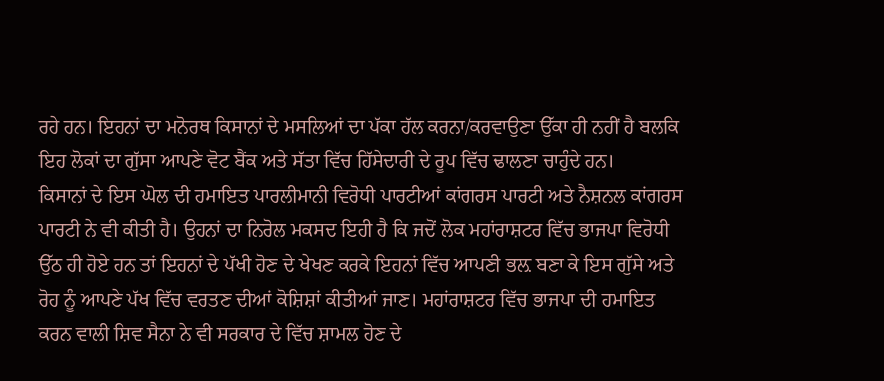ਰਹੇ ਹਨ। ਇਹਨਾਂ ਦਾ ਮਨੋਰਥ ਕਿਸਾਨਾਂ ਦੇ ਮਸਲਿਆਂ ਦਾ ਪੱਕਾ ਹੱਲ ਕਰਨਾ/ਕਰਵਾਉਣਾ ਉੱਕਾ ਹੀ ਨਹੀਂ ਹੈ ਬਲਕਿ ਇਹ ਲੋਕਾਂ ਦਾ ਗੁੱਸਾ ਆਪਣੇ ਵੋਟ ਬੈਂਕ ਅਤੇ ਸੱਤਾ ਵਿੱਚ ਹਿੱਸੇਦਾਰੀ ਦੇ ਰੂਪ ਵਿੱਚ ਢਾਲਣਾ ਚਾਹੁੰਦੇ ਹਨ।
ਕਿਸਾਨਾਂ ਦੇ ਇਸ ਘੋਲ ਦੀ ਹਮਾਇਤ ਪਾਰਲੀਮਾਨੀ ਵਿਰੋਧੀ ਪਾਰਟੀਆਂ ਕਾਂਗਰਸ ਪਾਰਟੀ ਅਤੇ ਨੈਸ਼ਨਲ ਕਾਂਗਰਸ ਪਾਰਟੀ ਨੇ ਵੀ ਕੀਤੀ ਹੈ। ਉਹਨਾਂ ਦਾ ਨਿਰੋਲ ਮਕਸਦ ਇਹੀ ਹੈ ਕਿ ਜਦੋਂ ਲੋਕ ਮਹਾਂਰਾਸ਼ਟਰ ਵਿੱਚ ਭਾਜਪਾ ਵਿਰੋਧੀ ਉੱਠ ਹੀ ਹੋਏ ਹਨ ਤਾਂ ਇਹਨਾਂ ਦੇ ਪੱਖੀ ਹੋਣ ਦੇ ਖੇਖਣ ਕਰਕੇ ਇਹਨਾਂ ਵਿੱਚ ਆਪਣੀ ਭਲ਼ ਬਣਾ ਕੇ ਇਸ ਗੁੱਸੇ ਅਤੇ ਰੋਹ ਨੂੰ ਆਪਣੇ ਪੱਖ ਵਿੱਚ ਵਰਤਣ ਦੀਆਂ ਕੋਸ਼ਿਸ਼ਾਂ ਕੀਤੀਆਂ ਜਾਣ। ਮਹਾਂਰਾਸ਼ਟਰ ਵਿੱਚ ਭਾਜਪਾ ਦੀ ਹਮਾਇਤ ਕਰਨ ਵਾਲੀ ਸ਼ਿਵ ਸੈਨਾ ਨੇ ਵੀ ਸਰਕਾਰ ਦੇ ਵਿੱਚ ਸ਼ਾਮਲ ਹੋਣ ਦੇ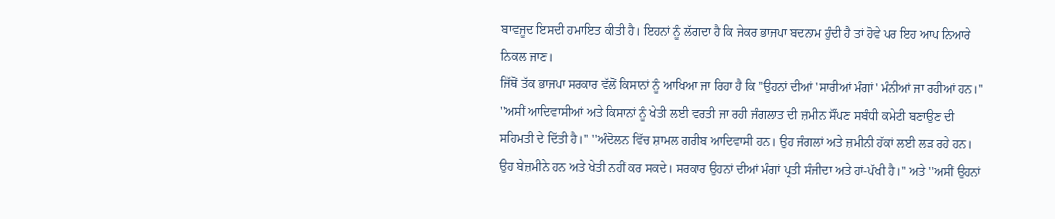ਬਾਵਜੂਦ ਇਸਦੀ ਹਮਾਇਤ ਕੀਤੀ ਹੈ। ਇਹਨਾਂ ਨੂੰ ਲੱਗਦਾ ਹੈ ਕਿ ਜੇਕਰ ਭਾਜਪਾ ਬਦਨਾਮ ਹੁੰਦੀ ਹੈ ਤਾਂ ਹੋਵੇ ਪਰ ਇਹ ਆਪ ਨਿਆਰੇ ਨਿਕਲ ਜਾਣ।
ਜਿੱਥੋਂ ਤੱਕ ਭਾਜਪਾ ਸਰਕਾਰ ਵੱਲੋਂ ਕਿਸਾਨਾਂ ਨੂੰ ਆਖਿਆ ਜਾ ਰਿਹਾ ਹੈ ਕਿ ''ਉਹਨਾਂ ਦੀਆਂ 'ਸਾਰੀਆਂ ਮੰਗਾਂ' ਮੰਨੀਆਂ ਜਾ ਰਹੀਆਂ ਹਨ।'' ''ਅਸੀਂ ਆਦਿਵਾਸੀਆਂ ਅਤੇ ਕਿਸਾਨਾਂ ਨੂੰ ਖੇਤੀ ਲਈ ਵਰਤੀ ਜਾ ਰਹੀ ਜੰਗਲਾਤ ਦੀ ਜ਼ਮੀਨ ਸੌਂਪਣ ਸਬੰਧੀ ਕਮੇਟੀ ਬਣਾਉਣ ਦੀ ਸਹਿਮਤੀ ਦੇ ਦਿੱਤੀ ਹੈ।'' ''ਅੰਦੋਲਨ ਵਿੱਚ ਸ਼ਾਮਲ ਗਰੀਬ ਆਦਿਵਾਸੀ ਹਨ। ਉਹ ਜੰਗਲਾਂ ਅਤੇ ਜ਼ਮੀਨੀ ਹੱਕਾਂ ਲਈ ਲੜ ਰਹੇ ਹਨ। ਉਹ ਬੇਜ਼ਮੀਨੇ ਹਨ ਅਤੇ ਖੇਤੀ ਨਹੀਂ ਕਰ ਸਕਦੇ। ਸਰਕਾਰ ਉਹਨਾਂ ਦੀਆਂ ਮੰਗਾਂ ਪ੍ਰਤੀ ਸੰਜੀਦਾ ਅਤੇ ਹਾਂ-ਪੱਖੀ ਹੈ।'' ਅਤੇ ''ਅਸੀਂ ਉਹਨਾਂ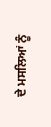ਦੇ ਮਸਲਿਆਂ ਨੂੰ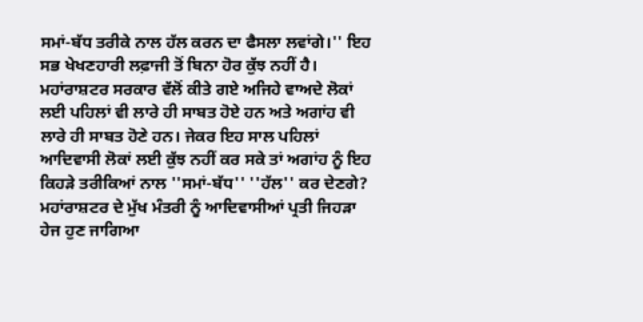ਸਮਾਂ-ਬੱਧ ਤਰੀਕੇ ਨਾਲ ਹੱਲ ਕਰਨ ਦਾ ਫੈਸਲਾ ਲਵਾਂਗੇ।'' ਇਹ ਸਭ ਖੇਖਣਹਾਰੀ ਲਫ਼ਾਜੀ ਤੋਂ ਬਿਨਾ ਹੋਰ ਕੁੱਝ ਨਹੀਂ ਹੈ।
ਮਹਾਂਰਾਸ਼ਟਰ ਸਰਕਾਰ ਵੱਲੋਂ ਕੀਤੇ ਗਏ ਅਜਿਹੇ ਵਾਅਦੇ ਲੋਕਾਂ ਲਈ ਪਹਿਲਾਂ ਵੀ ਲਾਰੇ ਹੀ ਸਾਬਤ ਹੋਏ ਹਨ ਅਤੇ ਅਗਾਂਹ ਵੀ ਲਾਰੇ ਹੀ ਸਾਬਤ ਹੋਣੇ ਹਨ। ਜੇਕਰ ਇਹ ਸਾਲ ਪਹਿਲਾਂ ਆਦਿਵਾਸੀ ਲੋਕਾਂ ਲਈ ਕੁੱਝ ਨਹੀਂ ਕਰ ਸਕੇ ਤਾਂ ਅਗਾਂਹ ਨੂੰ ਇਹ ਕਿਹੜੇ ਤਰੀਕਿਆਂ ਨਾਲ ''ਸਮਾਂ-ਬੱਧ'' ''ਹੱਲ'' ਕਰ ਦੇਣਗੇ?
ਮਹਾਂਰਾਸ਼ਟਰ ਦੇ ਮੁੱਖ ਮੰਤਰੀ ਨੂੰ ਆਦਿਵਾਸੀਆਂ ਪ੍ਰਤੀ ਜਿਹੜਾ ਹੇਜ ਹੁਣ ਜਾਗਿਆ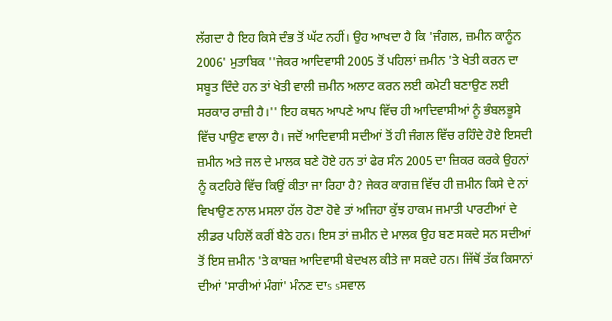ਲੱਗਦਾ ਹੈ ਇਹ ਕਿਸੇ ਦੰਭ ਤੋਂ ਘੱਟ ਨਹੀਂ। ਉਹ ਆਖਦਾ ਹੈ ਕਿ 'ਜੰਗਲ, ਜ਼ਮੀਨ ਕਾਨੂੰਨ 2006' ਮੁਤਾਬਿਕ ''ਜੇਕਰ ਆਦਿਵਾਸੀ 2005 ਤੋਂ ਪਹਿਲਾਂ ਜ਼ਮੀਨ 'ਤੇ ਖੇਤੀ ਕਰਨ ਦਾ ਸਬੂਤ ਦਿੰਦੇ ਹਨ ਤਾਂ ਖੇਤੀ ਵਾਲੀ ਜ਼ਮੀਨ ਅਲਾਟ ਕਰਨ ਲਈ ਕਮੇਟੀ ਬਣਾਉਣ ਲਈ ਸਰਕਾਰ ਰਾਜ਼ੀ ਹੈ।'' ਇਹ ਕਥਨ ਆਪਣੇ ਆਪ ਵਿੱਚ ਹੀ ਆਦਿਵਾਸੀਆਂ ਨੂੰ ਭੰਬਲਭੂਸੇ ਵਿੱਚ ਪਾਉਣ ਵਾਲਾ ਹੈ। ਜਦੋਂ ਆਦਿਵਾਸੀ ਸਦੀਆਂ ਤੋਂ ਹੀ ਜੰਗਲ ਵਿੱਚ ਰਹਿੰਦੇ ਹੋਏ ਇਸਦੀ ਜ਼ਮੀਨ ਅਤੇ ਜਲ ਦੇ ਮਾਲਕ ਬਣੇ ਹੋਏ ਹਨ ਤਾਂ ਫੇਰ ਸੰਨ 2005 ਦਾ ਜ਼ਿਕਰ ਕਰਕੇ ਉਹਨਾਂ ਨੂੰ ਕਟਹਿਰੇ ਵਿੱਚ ਕਿਉਂ ਕੀਤਾ ਜਾ ਰਿਹਾ ਹੈ? ਜੇਕਰ ਕਾਗਜ਼ ਵਿੱਚ ਹੀ ਜ਼ਮੀਨ ਕਿਸੇ ਦੇ ਨਾਂ ਵਿਖਾਉਣ ਨਾਲ ਮਸਲਾ ਹੱਲ ਹੋਣਾ ਹੋਵੇ ਤਾਂ ਅਜਿਹਾ ਕੁੱਝ ਹਾਕਮ ਜਮਾਤੀ ਪਾਰਟੀਆਂ ਦੇ ਲੀਡਰ ਪਹਿਲੋਂ ਕਰੀਂ ਬੈਠੇ ਹਨ। ਇਸ ਤਾਂ ਜ਼ਮੀਨ ਦੇ ਮਾਲਕ ਉਹ ਬਣ ਸਕਦੇ ਸਨ ਸਦੀਆਂ ਤੋਂ ਇਸ ਜ਼ਮੀਨ 'ਤੇ ਕਾਬਜ਼ ਆਦਿਵਾਸੀ ਬੇਦਖਲ ਕੀਤੇ ਜਾ ਸਕਦੇ ਹਨ। ਜਿੱਥੋਂ ਤੱਕ ਕਿਸਾਨਾਂ ਦੀਆਂ 'ਸਾਰੀਆਂ ਮੰਗਾਂ' ਮੰਨਣ ਦਾs sਸਵਾਲ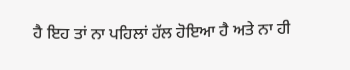ਹੈ ਇਹ ਤਾਂ ਨਾ ਪਹਿਲਾਂ ਹੱਲ ਹੋਇਆ ਹੈ ਅਤੇ ਨਾ ਹੀ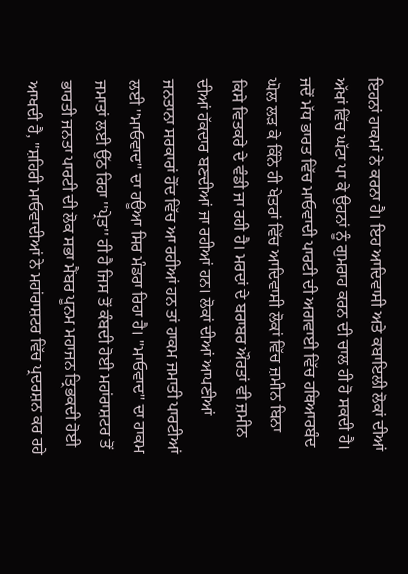ਇਹਨਾਂ ਹਾਕਮਾਂ ਨੇ ਕਰਨਾ ਹੈ। ਇਹ ਆਦਿਵਾਸੀ ਅਤੇ ਕਬਾਇਲੀ ਲੋਕਾਂ ਦੀਆਂ ਅੱਖਾਂ ਵਿੱਚ ਘੱਟਾ ਪਾ ਕੇ ਉਹਨਾਂ ਨੂੰ ਗੁਮਰਾਹ ਕਰਨ ਦੀ ਚਾਲ ਹੀ ਹੋ ਸਕਦੀ ਹੈ। ਜਦੋਂ ਮੱਧ ਭਾਰਤ ਵਿੱਚ ਮਾਓਵਾਦੀ ਪਾਰਟੀ ਦੀ ਅਗਵਾਈ ਵਿੱਚ ਹਥਿਆਰਬੰਦ ਘੋਲ ਲੜ ਕੇ ਕਿੰਨੇ ਹੀ ਖੇਤਰਾਂ ਵਿੱਚ ਆਦਿਵਾਸੀ ਲੋਕਾਂ ਵਿੱਚ ਜ਼ਮੀਨ ਬਿਨਾ ਕਿਸੇ ਵਿਤਕਰੇ ਦੇ ਵੰਡੀ ਜਾ ਰਹੀ ਹੈ। ਮਰਦਾਂ ਦੇ ਬਰਾਬਰ ਔਰਤਾਂ ਵੀ ਜ਼ਮੀਨ ਦੀਆਂ ਹੱਕਦਾਰ ਬਣਦੀਆਂ ਜਾ ਰਹੀਆਂ ਹਨ। ਲੋਕਾਂ ਦੀਆਂ ਆਪਣੀਆਂ ਜਨਤਾਨਾ ਸਰਕਾਰਾਂ ਹੋਂਦ ਵਿੱਚ ਆ ਰਹੀਆਂ ਹਨ ਤਾਂ ਹਾਕਮ ਜਮਾਤੀ ਪਾਰਟੀਆਂ ਲਈ ''ਮਾਓਵਾਦ'' ਦਾ ਹਊਆ ਸਿਰ ਮੰਡਰਾ ਰਿਹਾ ਹੈ। ''ਮਾਓਵਾਦ'' ਦਾ ਹਾਕਮ ਜਮਾਤਾਂ ਲਈ ਉੱਠ ਰਿਹਾ ''ਪ੍ਰੇਤ'' ਹੀ ਹੈ ਜਿਸ ਤੋਂ ਕੰਬਦੀ ਹੋਈ ਮਹਾਂਰਾਸ਼ਟਰ ਤੋਂ ਭਾਰਤੀ ਜਨਤਾ ਪਾਰਟੀ ਦੀ ਲੋਕ ਸਭਾ ਮੈਂਬਰ ਪੂਨਮ ਮਹਾਜਨ ਤ੍ਰਿਭਕਦੀ ਹੋਈ ਆਖਦੀ ਹੈ, ''ਸ਼ਹਿਰੀ ਮਾਓਵਾਦੀਆਂ ਨੇ ਮਹਾਂਰਾਸ਼ਟਰ ਵਿੱਚ ਪ੍ਰਦਰਸ਼ਨ ਕਰ ਰਹੇ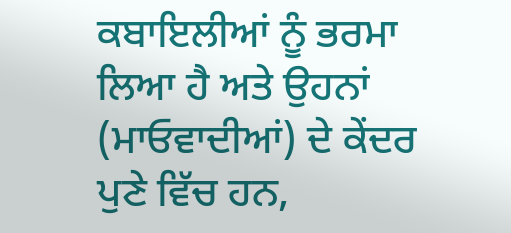ਕਬਾਇਲੀਆਂ ਨੂੰ ਭਰਮਾ ਲਿਆ ਹੈ ਅਤੇ ਉਹਨਾਂ (ਮਾਓਵਾਦੀਆਂ) ਦੇ ਕੇਂਦਰ ਪੁਣੇ ਵਿੱਚ ਹਨ,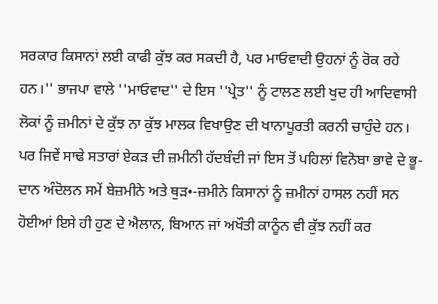ਸਰਕਾਰ ਕਿਸਾਨਾਂ ਲਈ ਕਾਫੀ ਕੁੱਝ ਕਰ ਸਕਦੀ ਹੈ, ਪਰ ਮਾਓਵਾਦੀ ਉਹਨਾਂ ਨੂੰ ਰੋਕ ਰਹੇ ਹਨ।'' ਭਾਜਪਾ ਵਾਲੇ ''ਮਾਓਵਾਦ'' ਦੇ ਇਸ ''ਪ੍ਰੇਤ'' ਨੂੰ ਟਾਲਣ ਲਈ ਖੁਦ ਹੀ ਆਦਿਵਾਸੀ ਲੋਕਾਂ ਨੂੰ ਜ਼ਮੀਨਾਂ ਦੇ ਕੁੱਝ ਨਾ ਕੁੱਝ ਮਾਲਕ ਵਿਖਾਉਣ ਦੀ ਖਾਨਾਪੂਰਤੀ ਕਰਨੀ ਚਾਹੁੰਦੇ ਹਨ। ਪਰ ਜਿਵੇਂ ਸਾਢੇ ਸਤਾਰਾਂ ਏਕੜ ਦੀ ਜ਼ਮੀਨੀ ਹੱਦਬੰਦੀ ਜਾਂ ਇਸ ਤੋਂ ਪਹਿਲਾਂ ਵਿਨੋਬਾ ਭਾਵੇ ਦੇ ਭੂ-ਦਾਨ ਅੰਦੋਲਨ ਸਮੇਂ ਬੇਜ਼ਮੀਨੇ ਅਤੇ ਥੁੜ•-ਜ਼ਮੀਨੇ ਕਿਸਾਨਾਂ ਨੂੰ ਜ਼ਮੀਨਾਂ ਹਾਸਲ ਨਹੀਂ ਸਨ ਹੋਈਆਂ ਇਸੇ ਹੀ ਹੁਣ ਦੇ ਐਲਾਨ, ਬਿਆਨ ਜਾਂ ਅਖੌਤੀ ਕਾਨੂੰਨ ਵੀ ਕੁੱਝ ਨਹੀਂ ਕਰ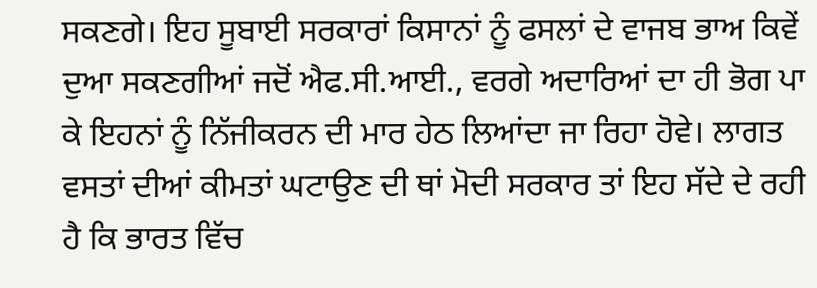ਸਕਣਗੇ। ਇਹ ਸੂਬਾਈ ਸਰਕਾਰਾਂ ਕਿਸਾਨਾਂ ਨੂੰ ਫਸਲਾਂ ਦੇ ਵਾਜਬ ਭਾਅ ਕਿਵੇਂ ਦੁਆ ਸਕਣਗੀਆਂ ਜਦੋਂ ਐਫ.ਸੀ.ਆਈ., ਵਰਗੇ ਅਦਾਰਿਆਂ ਦਾ ਹੀ ਭੋਗ ਪਾ ਕੇ ਇਹਨਾਂ ਨੂੰ ਨਿੱਜੀਕਰਨ ਦੀ ਮਾਰ ਹੇਠ ਲਿਆਂਦਾ ਜਾ ਰਿਹਾ ਹੋਵੇ। ਲਾਗਤ ਵਸਤਾਂ ਦੀਆਂ ਕੀਮਤਾਂ ਘਟਾਉਣ ਦੀ ਥਾਂ ਮੋਦੀ ਸਰਕਾਰ ਤਾਂ ਇਹ ਸੱਦੇ ਦੇ ਰਹੀ ਹੈ ਕਿ ਭਾਰਤ ਵਿੱਚ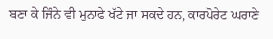ਬਣਾ ਕੇ ਜਿੰਨੇ ਵੀ ਮੁਨਾਫੇ ਖੱਟੇ ਜਾ ਸਕਦੇ ਹਨ, ਕਾਰਪੋਰੇਟ ਘਰਾਣੇ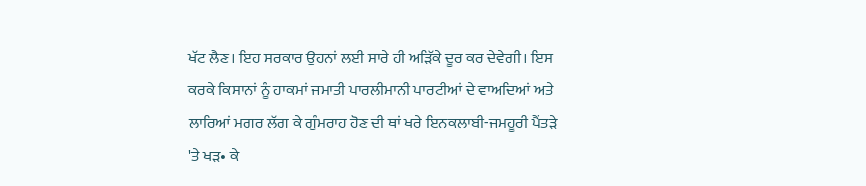ਖੱਟ ਲੈਣ। ਇਹ ਸਰਕਾਰ ਉਹਨਾਂ ਲਈ ਸਾਰੇ ਹੀ ਅੜਿੱਕੇ ਦੂਰ ਕਰ ਦੇਵੇਗੀ। ਇਸ ਕਰਕੇ ਕਿਸਾਨਾਂ ਨੂੰ ਹਾਕਮਾਂ ਜਮਾਤੀ ਪਾਰਲੀਮਾਨੀ ਪਾਰਟੀਆਂ ਦੇ ਵਾਅਦਿਆਂ ਅਤੇ ਲਾਰਿਆਂ ਮਗਰ ਲੱਗ ਕੇ ਗੁੰਮਰਾਹ ਹੋਣ ਦੀ ਥਾਂ ਖਰੇ ਇਨਕਲਾਬੀ-ਜਮਹੂਰੀ ਪੈਂਤੜੇ 'ਤੇ ਖੜ• ਕੇ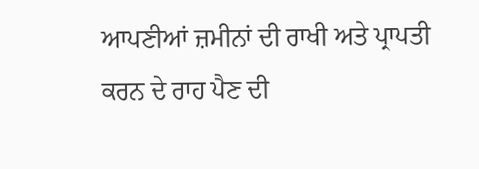ਆਪਣੀਆਂ ਜ਼ਮੀਨਾਂ ਦੀ ਰਾਖੀ ਅਤੇ ਪ੍ਰਾਪਤੀ ਕਰਨ ਦੇ ਰਾਹ ਪੈਣ ਦੀ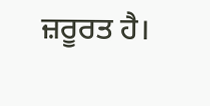ਜ਼ਰੂਰਤ ਹੈ।